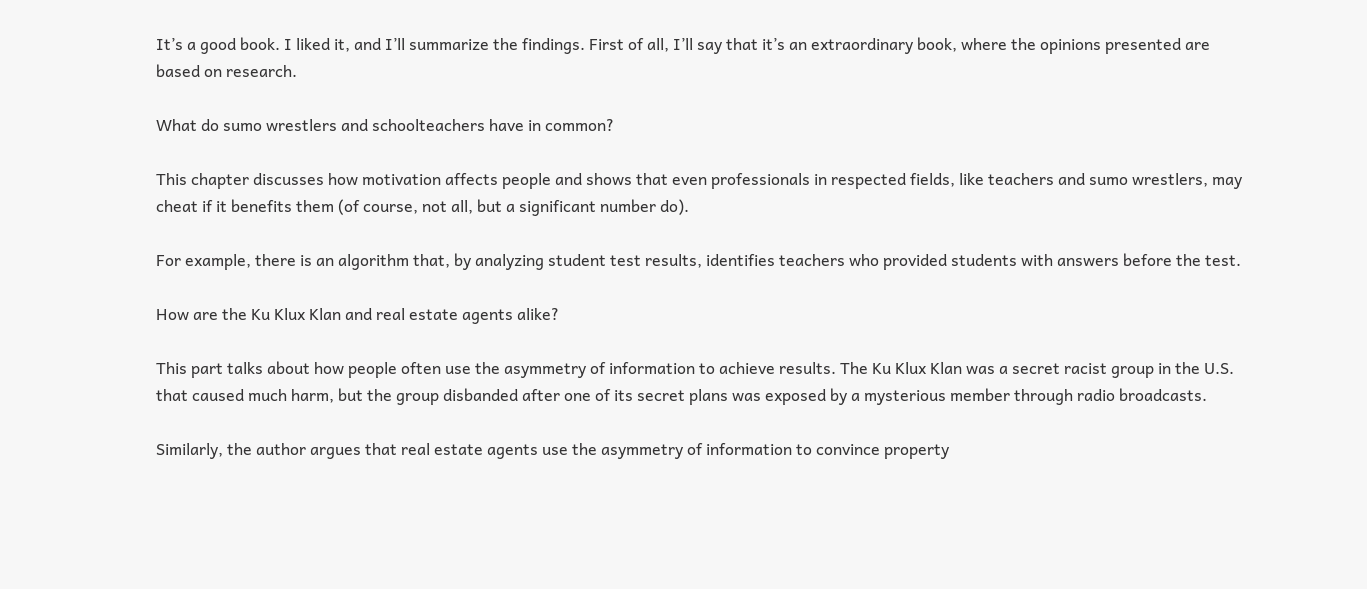It’s a good book. I liked it, and I’ll summarize the findings. First of all, I’ll say that it’s an extraordinary book, where the opinions presented are based on research.

What do sumo wrestlers and schoolteachers have in common?

This chapter discusses how motivation affects people and shows that even professionals in respected fields, like teachers and sumo wrestlers, may cheat if it benefits them (of course, not all, but a significant number do).

For example, there is an algorithm that, by analyzing student test results, identifies teachers who provided students with answers before the test.

How are the Ku Klux Klan and real estate agents alike?

This part talks about how people often use the asymmetry of information to achieve results. The Ku Klux Klan was a secret racist group in the U.S. that caused much harm, but the group disbanded after one of its secret plans was exposed by a mysterious member through radio broadcasts.

Similarly, the author argues that real estate agents use the asymmetry of information to convince property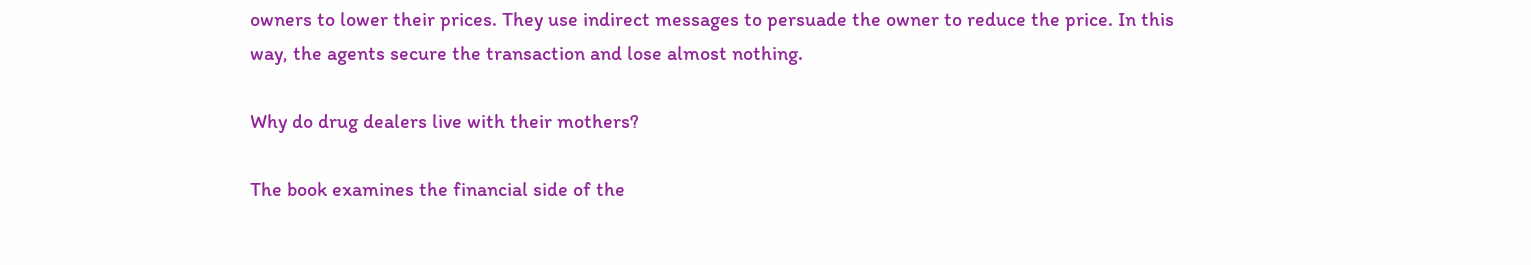owners to lower their prices. They use indirect messages to persuade the owner to reduce the price. In this way, the agents secure the transaction and lose almost nothing.

Why do drug dealers live with their mothers?

The book examines the financial side of the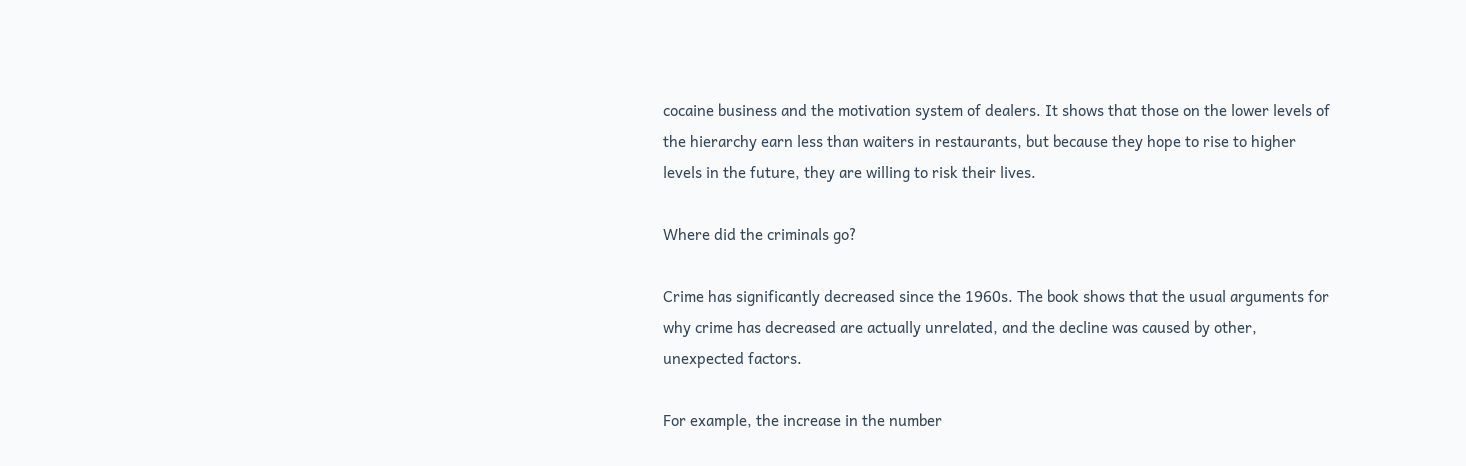cocaine business and the motivation system of dealers. It shows that those on the lower levels of the hierarchy earn less than waiters in restaurants, but because they hope to rise to higher levels in the future, they are willing to risk their lives.

Where did the criminals go?

Crime has significantly decreased since the 1960s. The book shows that the usual arguments for why crime has decreased are actually unrelated, and the decline was caused by other, unexpected factors.

For example, the increase in the number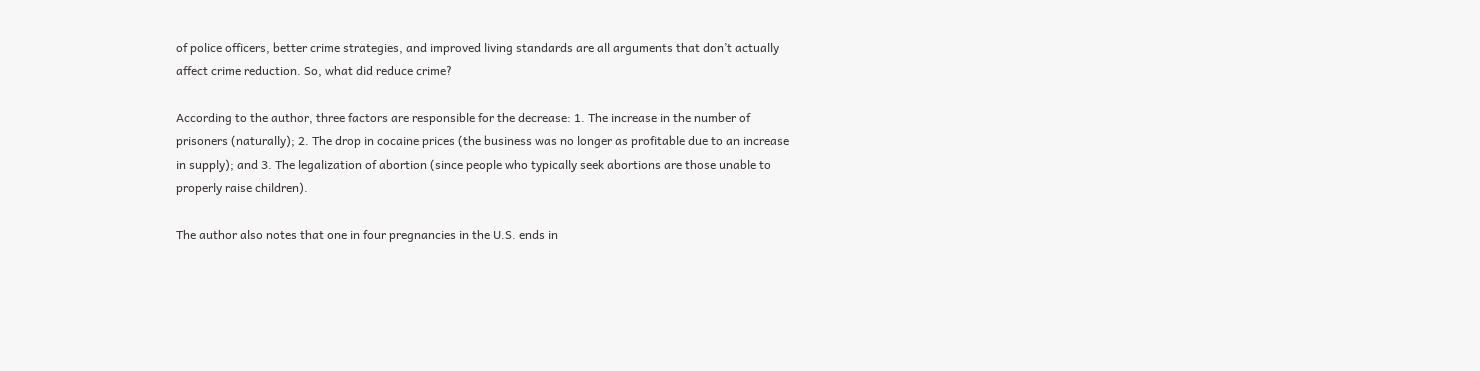of police officers, better crime strategies, and improved living standards are all arguments that don’t actually affect crime reduction. So, what did reduce crime?

According to the author, three factors are responsible for the decrease: 1. The increase in the number of prisoners (naturally); 2. The drop in cocaine prices (the business was no longer as profitable due to an increase in supply); and 3. The legalization of abortion (since people who typically seek abortions are those unable to properly raise children).

The author also notes that one in four pregnancies in the U.S. ends in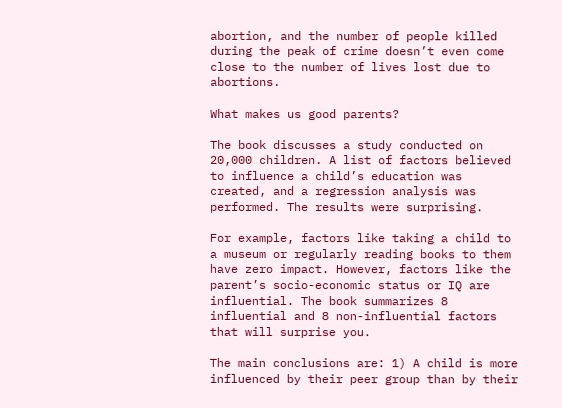abortion, and the number of people killed during the peak of crime doesn’t even come close to the number of lives lost due to abortions.

What makes us good parents?

The book discusses a study conducted on 20,000 children. A list of factors believed to influence a child’s education was created, and a regression analysis was performed. The results were surprising.

For example, factors like taking a child to a museum or regularly reading books to them have zero impact. However, factors like the parent’s socio-economic status or IQ are influential. The book summarizes 8 influential and 8 non-influential factors that will surprise you.

The main conclusions are: 1) A child is more influenced by their peer group than by their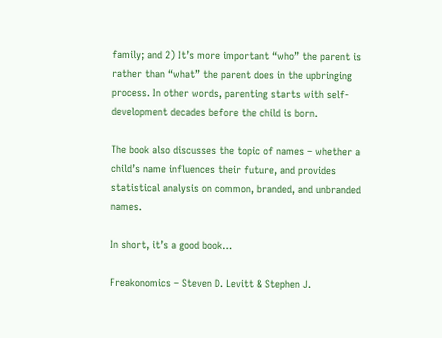family; and 2) It’s more important “who” the parent is rather than “what” the parent does in the upbringing process. In other words, parenting starts with self-development decades before the child is born.

The book also discusses the topic of names – whether a child’s name influences their future, and provides statistical analysis on common, branded, and unbranded names.

In short, it’s a good book…

Freakonomics – Steven D. Levitt & Stephen J.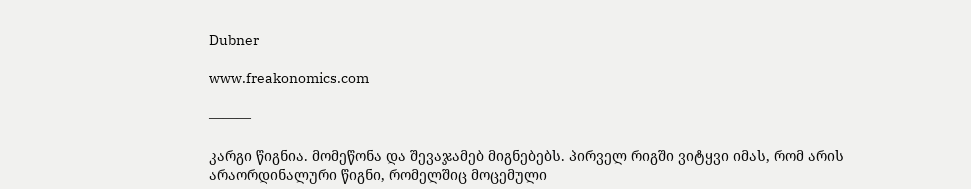Dubner

www.freakonomics.com

———

კარგი წიგნია. მომეწონა და შევაჯამებ მიგნებებს. პირველ რიგში ვიტყვი იმას, რომ არის არაორდინალური წიგნი, რომელშიც მოცემული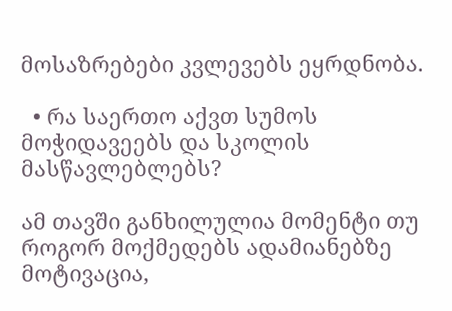მოსაზრებები კვლევებს ეყრდნობა.

  • რა საერთო აქვთ სუმოს მოჭიდავეებს და სკოლის მასწავლებლებს?

ამ თავში განხილულია მომენტი თუ როგორ მოქმედებს ადამიანებზე მოტივაცია,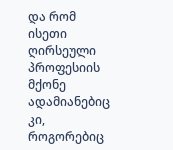და რომ ისეთი ღირსეული პროფესიის მქონე ადამიანებიც კი, როგორებიც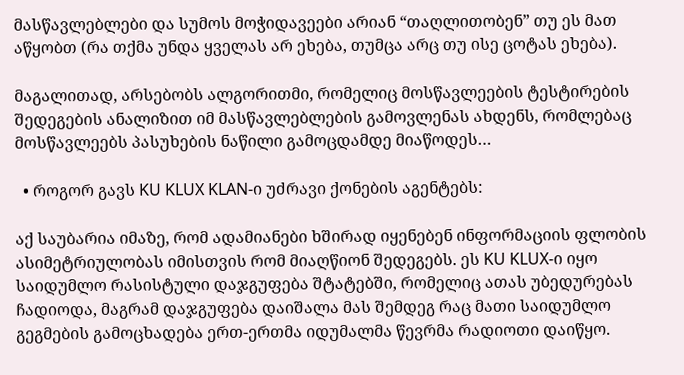მასწავლებლები და სუმოს მოჭიდავეები არიან “თაღლითობენ” თუ ეს მათ აწყობთ (რა თქმა უნდა ყველას არ ეხება, თუმცა არც თუ ისე ცოტას ეხება).

მაგალითად, არსებობს ალგორითმი, რომელიც მოსწავლეების ტესტირების შედეგების ანალიზით იმ მასწავლებლების გამოვლენას ახდენს, რომლებაც მოსწავლეებს პასუხების ნაწილი გამოცდამდე მიაწოდეს…

  • როგორ გავს KU KLUX KLAN-ი უძრავი ქონების აგენტებს:

აქ საუბარია იმაზე, რომ ადამიანები ხშირად იყენებენ ინფორმაციის ფლობის ასიმეტრიულობას იმისთვის რომ მიაღწიონ შედეგებს. ეს KU KLUX-ი იყო საიდუმლო რასისტული დაჯგუფება შტატებში, რომელიც ათას უბედურებას ჩადიოდა, მაგრამ დაჯგუფება დაიშალა მას შემდეგ რაც მათი საიდუმლო გეგმების გამოცხადება ერთ-ერთმა იდუმალმა წევრმა რადიოთი დაიწყო.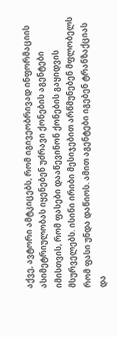აქვე, ავტორი ამტკიცებს, რომ იგივეობრივად ინფორმაციის ასიმეტრიულობას იყენებენ უძრავი ქონების აგენტები იმისთვის, რომ ფასები დააწევინონ ქონების გაყიდვის მსურველებს. ისინი ირიბი მესიჯებით არწმუნებენ მფლობელს რომ ფასი უნდა დაწიოს. ამით აგენტები იგებენ ტრანზაქციას და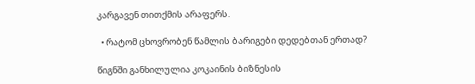კარგავენ თითქმის არაფერს.

  • რატომ ცხოვრობენ წამლის ბარიგები დედებთან ერთად?

წიგნში განხილულია კოკაინის ბიზნესის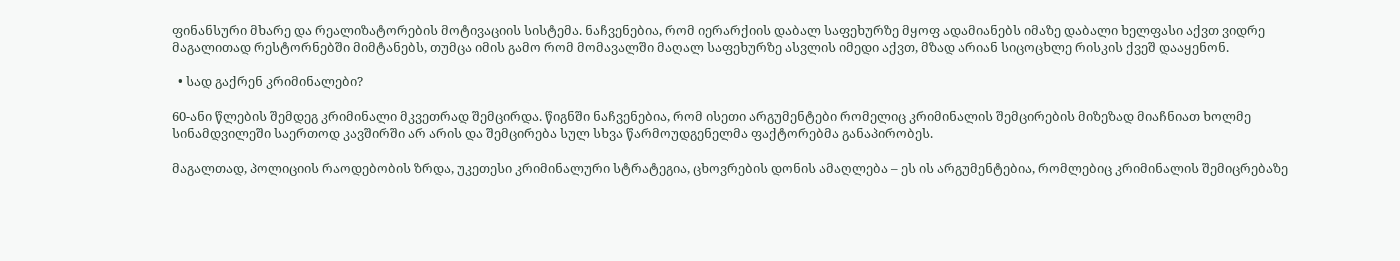ფინანსური მხარე და რეალიზატორების მოტივაციის სისტემა. ნაჩვენებია, რომ იერარქიის დაბალ საფეხურზე მყოფ ადამიანებს იმაზე დაბალი ხელფასი აქვთ ვიდრე მაგალითად რესტორნებში მიმტანებს, თუმცა იმის გამო რომ მომავალში მაღალ საფეხურზე ასვლის იმედი აქვთ, მზად არიან სიცოცხლე რისკის ქვეშ დააყენონ.

  • სად გაქრენ კრიმინალები?

60-ანი წლების შემდეგ კრიმინალი მკვეთრად შემცირდა. წიგნში ნაჩვენებია, რომ ისეთი არგუმენტები რომელიც კრიმინალის შემცირების მიზეზად მიაჩნიათ ხოლმე სინამდვილეში საერთოდ კავშირში არ არის და შემცირება სულ სხვა წარმოუდგენელმა ფაქტორებმა განაპირობეს.

მაგალთად, პოლიციის რაოდებობის ზრდა, უკეთესი კრიმინალური სტრატეგია, ცხოვრების დონის ამაღლება – ეს ის არგუმენტებია, რომლებიც კრიმინალის შემიცრებაზე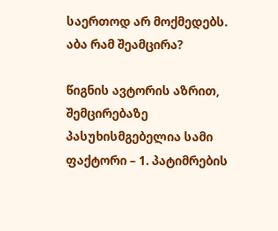საერთოდ არ მოქმედებს. აბა რამ შეამცირა?

წიგნის ავტორის აზრით, შემცირებაზე პასუხისმგებელია სამი ფაქტორი – 1. პატიმრების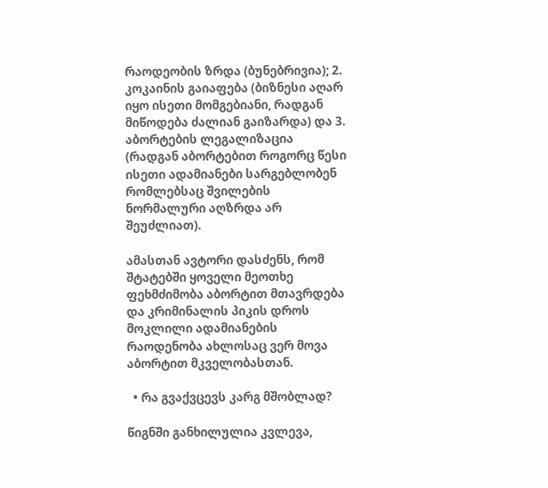რაოდეობის ზრდა (ბუნებრივია); 2. კოკაინის გაიაფება (ბიზნესი აღარ იყო ისეთი მომგებიანი, რადგან მიწოდება ძალიან გაიზარდა) და 3. აბორტების ლეგალიზაცია (რადგან აბორტებით როგორც წესი ისეთი ადამიანები სარგებლობენ რომლებსაც შვილების ნორმალური აღზრდა არ შეუძლიათ).

ამასთან ავტორი დასძენს, რომ შტატებში ყოველი მეოთხე ფეხმძიმობა აბორტით მთავრდება და კრიმინალის პიკის დროს მოკლილი ადამიანების რაოდენობა ახლოსაც ვერ მოვა აბორტით მკველობასთან.

  • რა გვაქვცევს კარგ მშობლად?

წიგნში განხილულია კვლევა,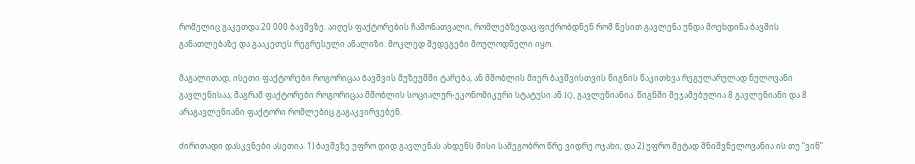რომელიც გაკეთდა 20 000 ბავშვზე. აიღეს ფაქტორების ჩამონათვალი, რომლებზედაც ფიქრობდნენ რომ წესით გავლენა უნდა მოეხდინა ბავშის განათლებაზე და გააკეთეს რეგრესული ანალიზი. მოკლედ შედეგები მოულოდნელი იყო.

მაგალითად, ისეთი ფაქტორები როგორიცაა ბავშვის მუზეუმში ტარება, ან მშობლის მიერ ბავშვისთვის წიგნის წაკითხვა რეგულარულად ნულოვანი გავლენისაა; მაგრამ ფაქტორები როგორიცაა მშობლის სოციალურ-ეკონომიკური სტატუსი ან IQ, გავლენიანია. წიგნში შეჯამებულია 8 გავლენიანი და 8 არაგავლენიანი ფაქტორი რომლებიც გაგაკვირვებენ.

ძირითადი დასკვნები ასეთია. 1) ბავშვზე უფრო დიდ გავლენას ახდენს მისი სამეგობრო წრე ვიდრე ოჯახი; და 2) უფრო მეტად მნიშვნელოვანია ის თუ “ვინ”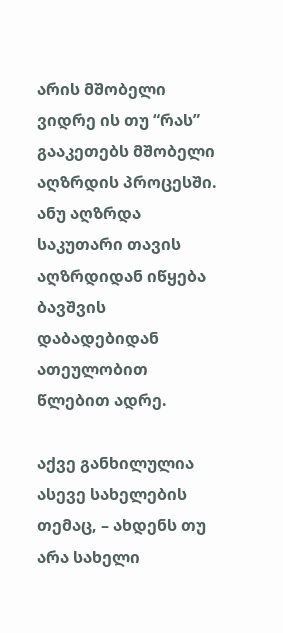არის მშობელი ვიდრე ის თუ “რას” გააკეთებს მშობელი აღზრდის პროცესში. ანუ აღზრდა საკუთარი თავის აღზრდიდან იწყება ბავშვის დაბადებიდან ათეულობით წლებით ადრე.

აქვე განხილულია ასევე სახელების თემაც, – ახდენს თუ არა სახელი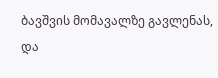ბავშვის მომავალზე გავლენას, და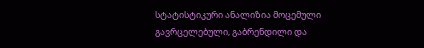სტატისტიკური ანალიზია მოცემული გავრცელებული, გაბრენდილი და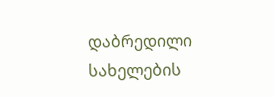დაბრედილი სახელების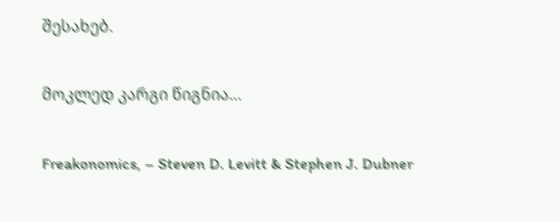შესახებ.

მოკლედ კარგი წიგნია…

Freakonomics, – Steven D. Levitt & Stephen J. Dubner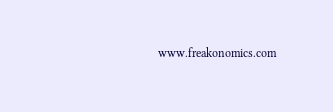www.freakonomics.com